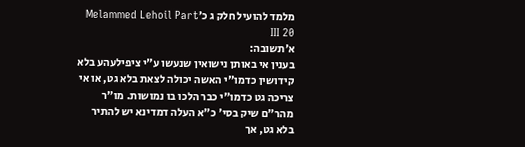מלמד להועיל חלק ג כ׳Melammed Lehoil Part III 20
א׳תשובה:
בענין אי באותן נישואין שנעשו ע"י ציפילעהע בלא קידושין כדמו"י האשה יכולה לצאת בלא גט, או אי צריכה גט כדמו"י כבר הלכו בו נמושות. מו"ר מהר"ם שיק בסי' כ"א העלה דמדינא יש להתיר בלא גט, אך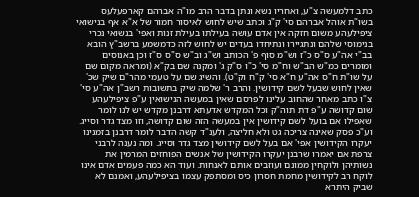כתב דלמעשה צ"ע, ואחריו נשא ונתן בדבר הרב מו"ה אברהם קארפעלעס בשו"ת אוהל אברהם סי' ק"ג וכתב שיש לחוש לאיסור חמור של א"א אף בנישואי ציפילעהע משום חזקה אין אדם עושה בעילתו בעילת זנות ואפי' בנשואי נכרי בנימוסי שלהם ונתגיירו ונתיחדו בעדים יש לחוש לזה כדמשמע ברשב"ץ הובא בב"י אה"ע ס"ס כ"ז וש"מ סוף פ' הכותב וש"ג וב"ש ס"ס ס"ז וכן באנוסים ומומרים כמ"ש הב"ש וח"מ סי' כ"ו ס"ק ג' ומקנה שם בק"א (ומראה מקום שם על שו"ת ח"ס אה"ע ח"א סי' ק"ח וק"ט). והשיג שם על טעמי מהר"ם שיק שכ' שאין לחוש שבעל לשם קידושין. והרב ר' שלמה שיק בתשובות רשב"ן אה"ע סי' צ"ו כתב מאחר שהחוב עלינו לפרסם שאין במעשה הנישואין ע"פ ציפילעהע שום קדושה ע"פ דת תוה"ק וכל המקדש אדעתא דרבנן מקדש יש לנו לומר שאפילו אם בועל לשם קידושין אין במעשה הזה שום קדושה, וזו מצד גדר וסייג. וע"כ פסק שאינה צריכה גט ולא חליצה, ולענ"ד קשה הדבר לומר דרבנן בזמנינו יעקרו הקידושין אפי' אם בעל לשם קידושין מצד גדר וסייג. ומה נענה לרבני צרפת אם יאמרו שרבנן יעקרו הקידושין של אנשים הפוחזים המרמין את נשותיהן ולוקחין ממונם ועוזבים אותם לאנחות. ועוד הא כמה פעמים אדם אינו לוקח רב לקידושין מחמת חסרון כיס ומסתפק עצמו בציפילעהע, ואמנם לא שביק היתרא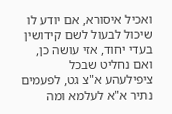ואכיל איסורא, אם יודע לו שיכול לבעול לשם קידושין בעדי יחוד, אזי עושה כן, ואם נחליט שבכל ציפילעהע א"צ גט, לפעמים נתיר א"א לעלמא ומה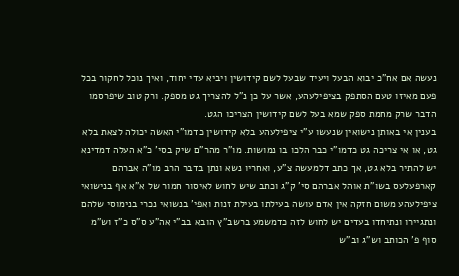נעשה אם אח"כ יבוא הבעל ויעיד שבעל לשם קידושין ויביא עדי יחוד, ואיך נוכל לחקור בכל פעם מאיזו טעם הסתפק בציפילעהע, אשר על כן נ"ל להצריך גט מספק. ורק טוב שיפרסמו הדבר שרק מחמת ספק שמא בעל לשם קידושין הצריכו הגט.
בענין אי באותן נישואין שנעשו ע"י ציפילעהע בלא קידושין כדמו"י האשה יכולה לצאת בלא גט, או אי צריכה גט כדמו"י כבר הלכו בו נמושות. מו"ר מהר"ם שיק בסי' כ"א העלה דמדינא יש להתיר בלא גט, אך כתב דלמעשה צ"ע, ואחריו נשא ונתן בדבר הרב מו"ה אברהם קארפעלעס בשו"ת אוהל אברהם סי' ק"ג וכתב שיש לחוש לאיסור חמור של א"א אף בנישואי ציפילעהע משום חזקה אין אדם עושה בעילתו בעילת זנות ואפי' בנשואי נכרי בנימוסי שלהם ונתגיירו ונתיחדו בעדים יש לחוש לזה כדמשמע ברשב"ץ הובא בב"י אה"ע ס"ס כ"ז וש"מ סוף פ' הכותב וש"ג וב"ש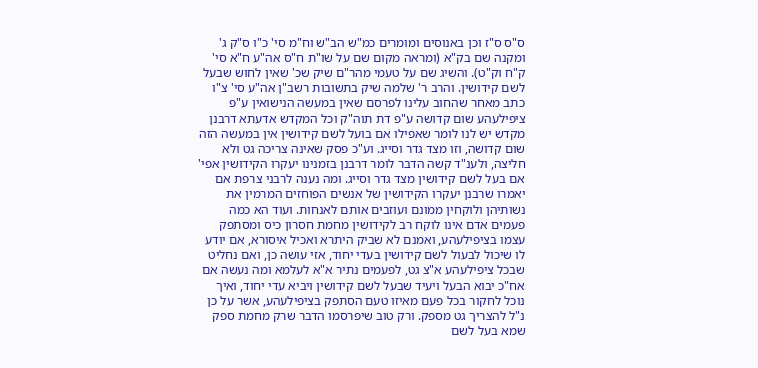ס"ס ס"ז וכן באנוסים ומומרים כמ"ש הב"ש וח"מ סי' כ"ו ס"ק ג' ומקנה שם בק"א (ומראה מקום שם על שו"ת ח"ס אה"ע ח"א סי' ק"ח וק"ט). והשיג שם על טעמי מהר"ם שיק שכ' שאין לחוש שבעל לשם קידושין. והרב ר' שלמה שיק בתשובות רשב"ן אה"ע סי' צ"ו כתב מאחר שהחוב עלינו לפרסם שאין במעשה הנישואין ע"פ ציפילעהע שום קדושה ע"פ דת תוה"ק וכל המקדש אדעתא דרבנן מקדש יש לנו לומר שאפילו אם בועל לשם קידושין אין במעשה הזה שום קדושה, וזו מצד גדר וסייג. וע"כ פסק שאינה צריכה גט ולא חליצה, ולענ"ד קשה הדבר לומר דרבנן בזמנינו יעקרו הקידושין אפי' אם בעל לשם קידושין מצד גדר וסייג. ומה נענה לרבני צרפת אם יאמרו שרבנן יעקרו הקידושין של אנשים הפוחזים המרמין את נשותיהן ולוקחין ממונם ועוזבים אותם לאנחות. ועוד הא כמה פעמים אדם אינו לוקח רב לקידושין מחמת חסרון כיס ומסתפק עצמו בציפילעהע, ואמנם לא שביק היתרא ואכיל איסורא, אם יודע לו שיכול לבעול לשם קידושין בעדי יחוד, אזי עושה כן, ואם נחליט שבכל ציפילעהע א"צ גט, לפעמים נתיר א"א לעלמא ומה נעשה אם אח"כ יבוא הבעל ויעיד שבעל לשם קידושין ויביא עדי יחוד, ואיך נוכל לחקור בכל פעם מאיזו טעם הסתפק בציפילעהע, אשר על כן נ"ל להצריך גט מספק. ורק טוב שיפרסמו הדבר שרק מחמת ספק שמא בעל לשם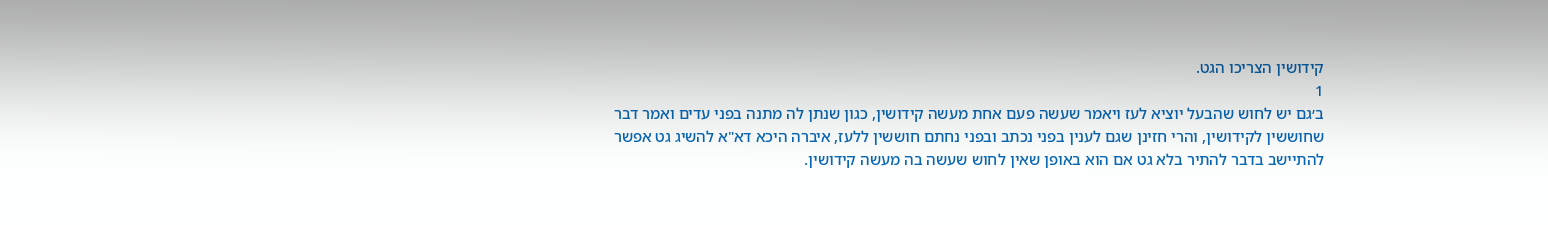קידושין הצריכו הגט.
1
ב׳גם יש לחוש שהבעל יוציא לעז ויאמר שעשה פעם אחת מעשה קידושין, כגון שנתן לה מתנה בפני עדים ואמר דבר שחוששין לקידושין, והרי חזינן שגם לענין בפני נכתב ובפני נחתם חוששין ללעז, איברה היכא דא"א להשיג גט אפשר להתיישב בדבר להתיר בלא גט אם הוא באופן שאין לחוש שעשה בה מעשה קידושין.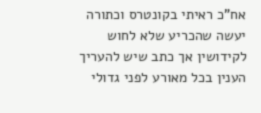אח"כ ראיתי בקונטרס וכתורה יעשה שהכריע שלא לחוש לקידושין אך כתב שיש להעריך הענין בכל מאורע לפני גדולי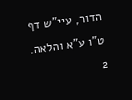הדור, עיי"ש דף ט"ו ע"א והלאה.
2